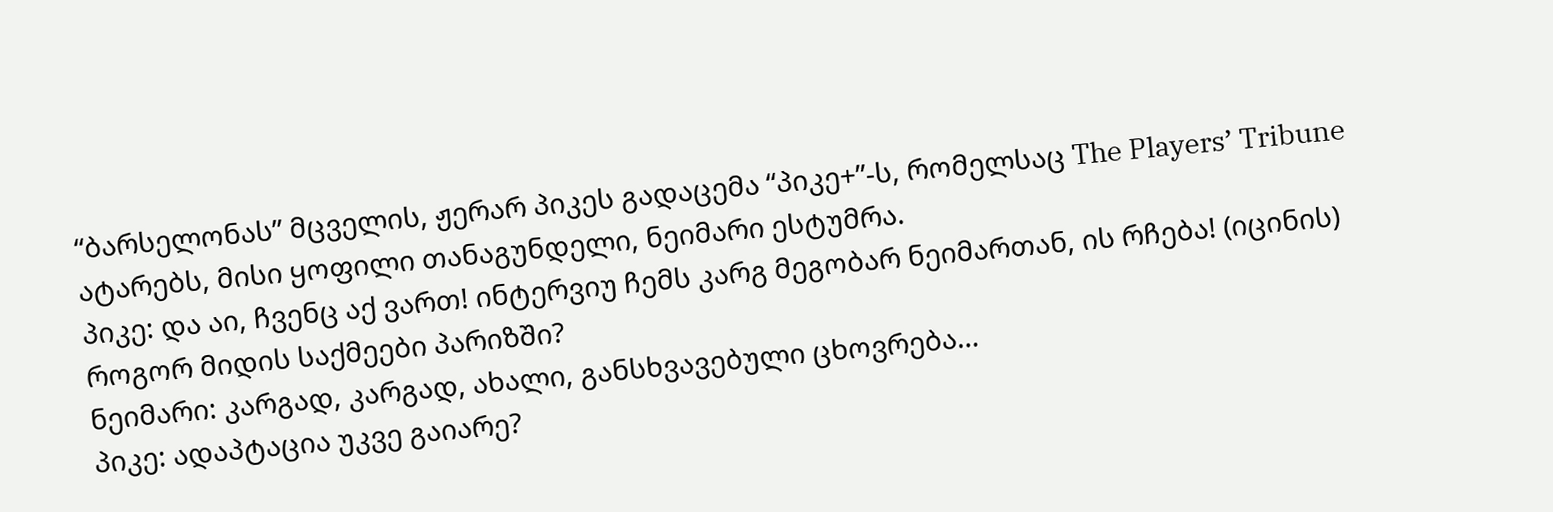“ბარსელონას” მცველის, ჟერარ პიკეს გადაცემა “პიკე+”-ს, რომელსაც The Players’ Tribune ატარებს, მისი ყოფილი თანაგუნდელი, ნეიმარი ესტუმრა.
პიკე: და აი, ჩვენც აქ ვართ! ინტერვიუ ჩემს კარგ მეგობარ ნეიმართან, ის რჩება! (იცინის) როგორ მიდის საქმეები პარიზში?
ნეიმარი: კარგად, კარგად, ახალი, განსხვავებული ცხოვრება…
პიკე: ადაპტაცია უკვე გაიარე?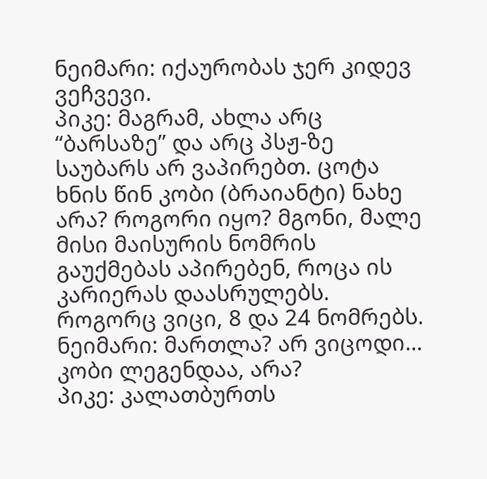ნეიმარი: იქაურობას ჯერ კიდევ ვეჩვევი.
პიკე: მაგრამ, ახლა არც “ბარსაზე” და არც პსჟ-ზე საუბარს არ ვაპირებთ. ცოტა ხნის წინ კობი (ბრაიანტი) ნახე არა? როგორი იყო? მგონი, მალე მისი მაისურის ნომრის გაუქმებას აპირებენ, როცა ის კარიერას დაასრულებს. როგორც ვიცი, 8 და 24 ნომრებს.
ნეიმარი: მართლა? არ ვიცოდი… კობი ლეგენდაა, არა?
პიკე: კალათბურთს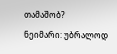თამაშობ?
ნეიმარი: უბრალოდ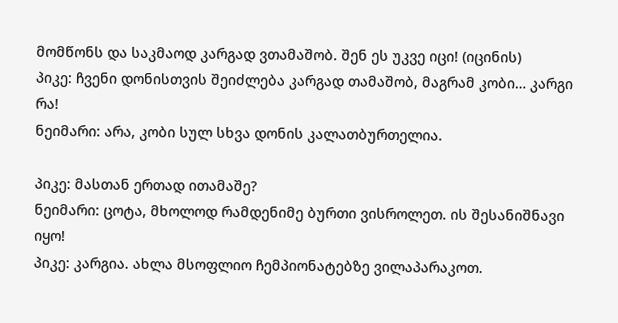მომწონს და საკმაოდ კარგად ვთამაშობ. შენ ეს უკვე იცი! (იცინის)
პიკე: ჩვენი დონისთვის შეიძლება კარგად თამაშობ, მაგრამ კობი… კარგი რა!
ნეიმარი: არა, კობი სულ სხვა დონის კალათბურთელია.

პიკე: მასთან ერთად ითამაშე?
ნეიმარი: ცოტა, მხოლოდ რამდენიმე ბურთი ვისროლეთ. ის შესანიშნავი იყო!
პიკე: კარგია. ახლა მსოფლიო ჩემპიონატებზე ვილაპარაკოთ.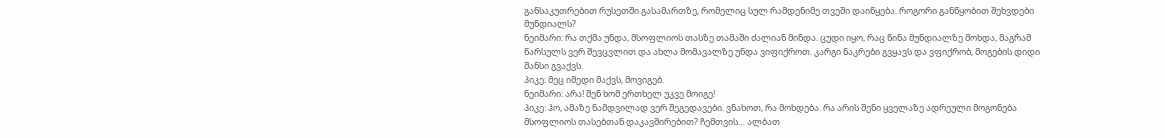განსაკუთრებით რუსეთში გასამართზე, რომელიც სულ რამდენიმე თვეში დაიწყება. როგორი განწყობით შეხვდები მუნდიალს?
ნეიმარი: რა თქმა უნდა, მსოფლიოს თასზე თამაში ძალიან მინდა. ცუდი იყო, რაც წინა მუნდიალზე მოხდა, მაგრამ წარსულს ვერ შევცვლით და ახლა მომავალზე უნდა ვიფიქროთ. კარგი ნაკრები გვყავს და ვფიქრობ, მოგების დიდი შანსი გვაქვს.
პიკე: მეც იმედი მაქვს, მოვიგებ.
ნეიმარი: არა! შენ ხომ ერთხელ უკვე მოიგე!
პიკე: ჰო, ამაზე ნამდვილად ვერ შეგედავები. ვნახოთ, რა მოხდება. რა არის შენი ყველაზე ადრეული მოგონება მსოფლიოს თასებთან დაკავშირებით? ჩემთვის… ალბათ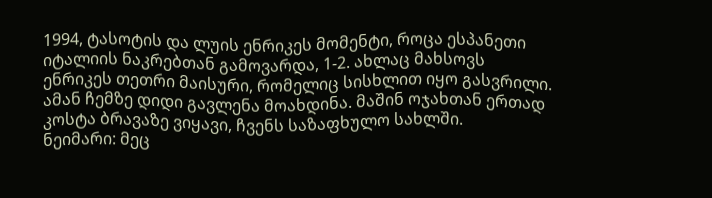1994, ტასოტის და ლუის ენრიკეს მომენტი, როცა ესპანეთი იტალიის ნაკრებთან გამოვარდა, 1-2. ახლაც მახსოვს ენრიკეს თეთრი მაისური, რომელიც სისხლით იყო გასვრილი. ამან ჩემზე დიდი გავლენა მოახდინა. მაშინ ოჯახთან ერთად კოსტა ბრავაზე ვიყავი, ჩვენს საზაფხულო სახლში.
ნეიმარი: მეც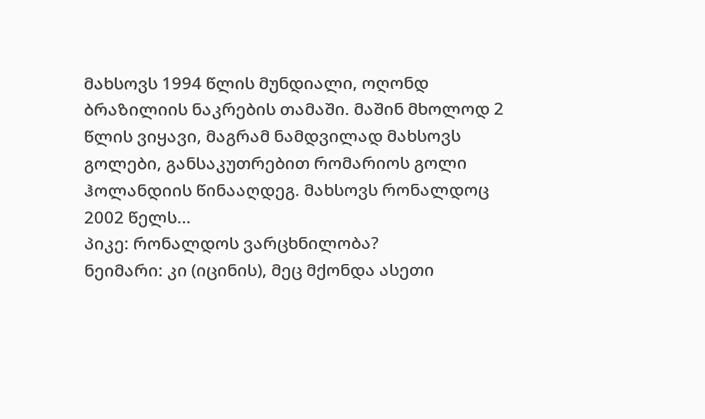მახსოვს 1994 წლის მუნდიალი, ოღონდ ბრაზილიის ნაკრების თამაში. მაშინ მხოლოდ 2 წლის ვიყავი, მაგრამ ნამდვილად მახსოვს გოლები, განსაკუთრებით რომარიოს გოლი ჰოლანდიის წინააღდეგ. მახსოვს რონალდოც 2002 წელს…
პიკე: რონალდოს ვარცხნილობა?
ნეიმარი: კი (იცინის), მეც მქონდა ასეთი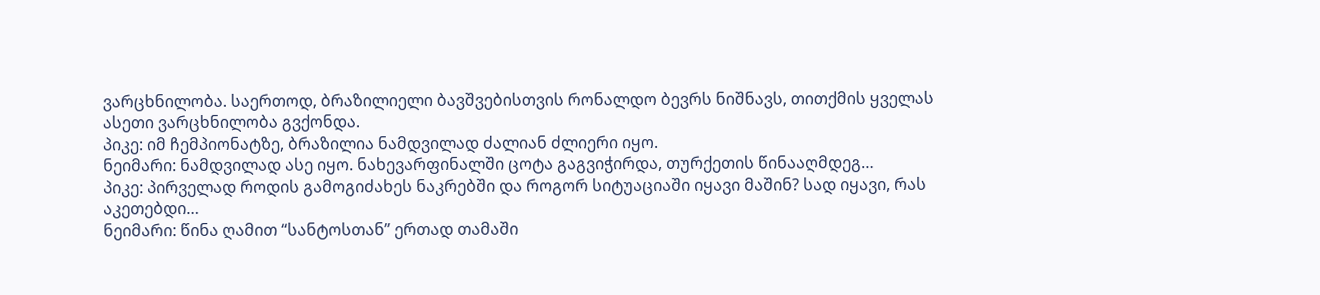ვარცხნილობა. საერთოდ, ბრაზილიელი ბავშვებისთვის რონალდო ბევრს ნიშნავს, თითქმის ყველას ასეთი ვარცხნილობა გვქონდა.
პიკე: იმ ჩემპიონატზე, ბრაზილია ნამდვილად ძალიან ძლიერი იყო.
ნეიმარი: ნამდვილად ასე იყო. ნახევარფინალში ცოტა გაგვიჭირდა, თურქეთის წინააღმდეგ…
პიკე: პირველად როდის გამოგიძახეს ნაკრებში და როგორ სიტუაციაში იყავი მაშინ? სად იყავი, რას აკეთებდი…
ნეიმარი: წინა ღამით “სანტოსთან” ერთად თამაში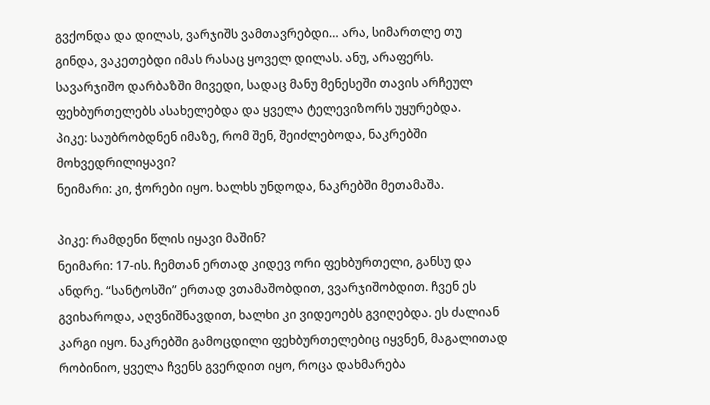გვქონდა და დილას, ვარჯიშს ვამთავრებდი… არა, სიმართლე თუ გინდა, ვაკეთებდი იმას რასაც ყოველ დილას. ანუ, არაფერს. სავარჯიშო დარბაზში მივედი, სადაც მანუ მენესეში თავის არჩეულ ფეხბურთელებს ასახელებდა და ყველა ტელევიზორს უყურებდა.
პიკე: საუბრობდნენ იმაზე, რომ შენ, შეიძლებოდა, ნაკრებში მოხვედრილიყავი?
ნეიმარი: კი, ჭორები იყო. ხალხს უნდოდა, ნაკრებში მეთამაშა.

პიკე: რამდენი წლის იყავი მაშინ?
ნეიმარი: 17-ის. ჩემთან ერთად კიდევ ორი ფეხბურთელი, განსუ და ანდრე. “სანტოსში” ერთად ვთამაშობდით, ვვარჯიშობდით. ჩვენ ეს გვიხაროდა, აღვნიშნავდით, ხალხი კი ვიდეოებს გვიღებდა. ეს ძალიან კარგი იყო. ნაკრებში გამოცდილი ფეხბურთელებიც იყვნენ, მაგალითად რობინიო, ყველა ჩვენს გვერდით იყო, როცა დახმარება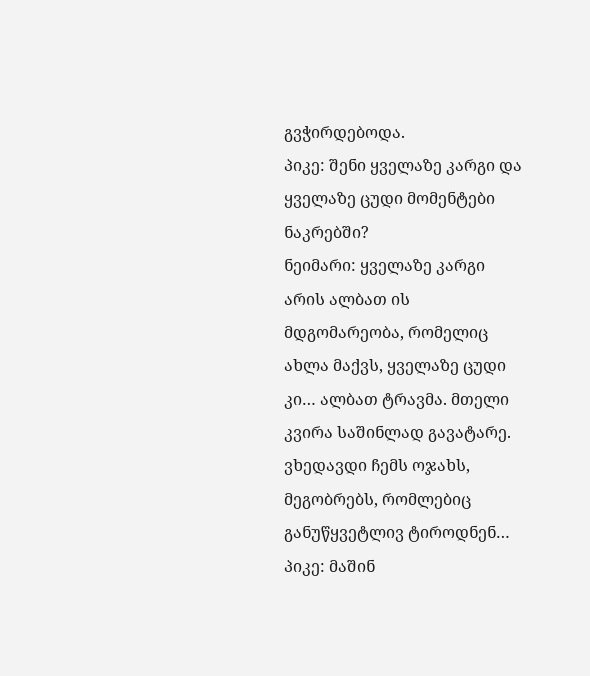გვჭირდებოდა.
პიკე: შენი ყველაზე კარგი და ყველაზე ცუდი მომენტები ნაკრებში?
ნეიმარი: ყველაზე კარგი არის ალბათ ის მდგომარეობა, რომელიც ახლა მაქვს, ყველაზე ცუდი კი… ალბათ ტრავმა. მთელი კვირა საშინლად გავატარე. ვხედავდი ჩემს ოჯახს, მეგობრებს, რომლებიც განუწყვეტლივ ტიროდნენ…
პიკე: მაშინ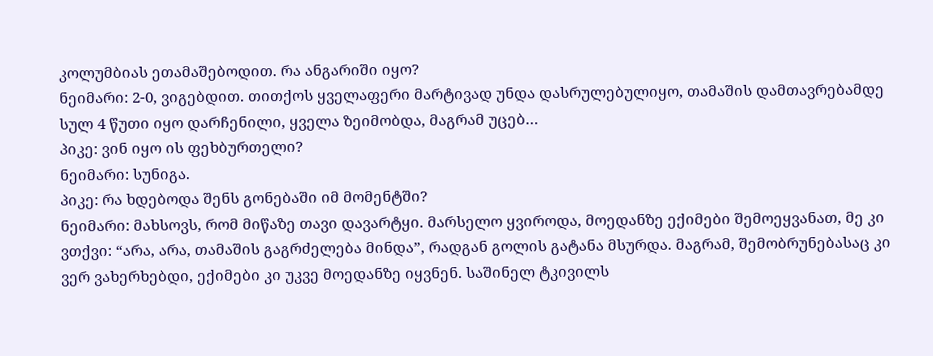კოლუმბიას ეთამაშებოდით. რა ანგარიში იყო?
ნეიმარი: 2-0, ვიგებდით. თითქოს ყველაფერი მარტივად უნდა დასრულებულიყო, თამაშის დამთავრებამდე სულ 4 წუთი იყო დარჩენილი, ყველა ზეიმობდა, მაგრამ უცებ…
პიკე: ვინ იყო ის ფეხბურთელი?
ნეიმარი: სუნიგა.
პიკე: რა ხდებოდა შენს გონებაში იმ მომენტში?
ნეიმარი: მახსოვს, რომ მიწაზე თავი დავარტყი. მარსელო ყვიროდა, მოედანზე ექიმები შემოეყვანათ, მე კი ვთქვი: “არა, არა, თამაშის გაგრძელება მინდა”, რადგან გოლის გატანა მსურდა. მაგრამ, შემობრუნებასაც კი ვერ ვახერხებდი, ექიმები კი უკვე მოედანზე იყვნენ. საშინელ ტკივილს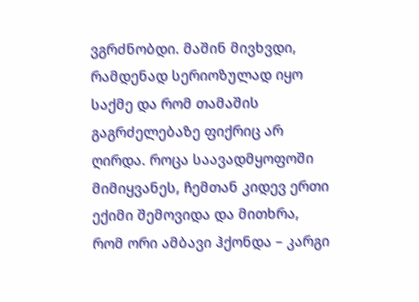ვგრძნობდი. მაშინ მივხვდი, რამდენად სერიოზულად იყო საქმე და რომ თამაშის გაგრძელებაზე ფიქრიც არ ღირდა. როცა საავადმყოფოში მიმიყვანეს, ჩემთან კიდევ ერთი ექიმი შემოვიდა და მითხრა, რომ ორი ამბავი ჰქონდა – კარგი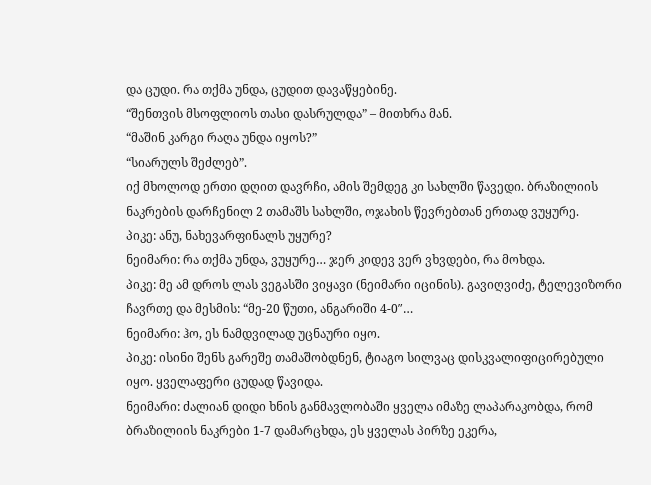და ცუდი. რა თქმა უნდა, ცუდით დავაწყებინე.
“შენთვის მსოფლიოს თასი დასრულდა” – მითხრა მან.
“მაშინ კარგი რაღა უნდა იყოს?”
“სიარულს შეძლებ”.
იქ მხოლოდ ერთი დღით დავრჩი, ამის შემდეგ კი სახლში წავედი. ბრაზილიის ნაკრების დარჩენილ 2 თამაშს სახლში, ოჯახის წევრებთან ერთად ვუყურე.
პიკე: ანუ, ნახევარფინალს უყურე?
ნეიმარი: რა თქმა უნდა, ვუყურე… ჯერ კიდევ ვერ ვხვდები, რა მოხდა.
პიკე: მე ამ დროს ლას ვეგასში ვიყავი (ნეიმარი იცინის). გავიღვიძე, ტელევიზორი ჩავრთე და მესმის: “მე-20 წუთი, ანგარიში 4-0″…
ნეიმარი: ჰო, ეს ნამდვილად უცნაური იყო.
პიკე: ისინი შენს გარეშე თამაშობდნენ, ტიაგო სილვაც დისკვალიფიცირებული იყო. ყველაფერი ცუდად წავიდა.
ნეიმარი: ძალიან დიდი ხნის განმავლობაში ყველა იმაზე ლაპარაკობდა, რომ ბრაზილიის ნაკრები 1-7 დამარცხდა, ეს ყველას პირზე ეკერა,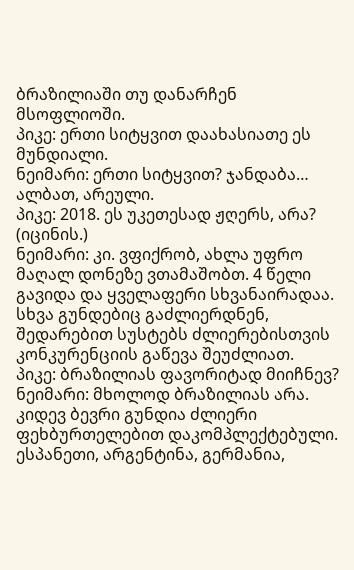ბრაზილიაში თუ დანარჩენ მსოფლიოში.
პიკე: ერთი სიტყვით დაახასიათე ეს მუნდიალი.
ნეიმარი: ერთი სიტყვით? ჯანდაბა… ალბათ, არეული.
პიკე: 2018. ეს უკეთესად ჟღერს, არა? (იცინის.)
ნეიმარი: კი. ვფიქრობ, ახლა უფრო მაღალ დონეზე ვთამაშობთ. 4 წელი გავიდა და ყველაფერი სხვანაირადაა. სხვა გუნდებიც გაძლიერდნენ, შედარებით სუსტებს ძლიერებისთვის კონკურენციის გაწევა შეუძლიათ.
პიკე: ბრაზილიას ფავორიტად მიიჩნევ?
ნეიმარი: მხოლოდ ბრაზილიას არა. კიდევ ბევრი გუნდია ძლიერი ფეხბურთელებით დაკომპლექტებული. ესპანეთი, არგენტინა, გერმანია,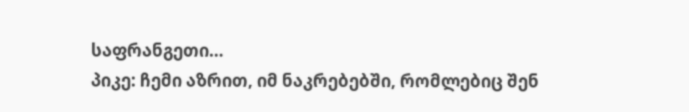საფრანგეთი…
პიკე: ჩემი აზრით, იმ ნაკრებებში, რომლებიც შენ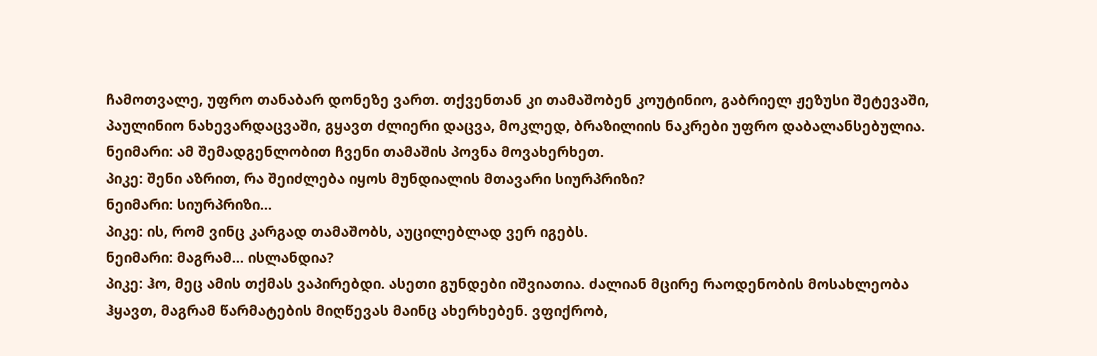ჩამოთვალე, უფრო თანაბარ დონეზე ვართ. თქვენთან კი თამაშობენ კოუტინიო, გაბრიელ ჟეზუსი შეტევაში, პაულინიო ნახევარდაცვაში, გყავთ ძლიერი დაცვა, მოკლედ, ბრაზილიის ნაკრები უფრო დაბალანსებულია.
ნეიმარი: ამ შემადგენლობით ჩვენი თამაშის პოვნა მოვახერხეთ.
პიკე: შენი აზრით, რა შეიძლება იყოს მუნდიალის მთავარი სიურპრიზი?
ნეიმარი: სიურპრიზი…
პიკე: ის, რომ ვინც კარგად თამაშობს, აუცილებლად ვერ იგებს.
ნეიმარი: მაგრამ… ისლანდია?
პიკე: ჰო, მეც ამის თქმას ვაპირებდი. ასეთი გუნდები იშვიათია. ძალიან მცირე რაოდენობის მოსახლეობა ჰყავთ, მაგრამ წარმატების მიღწევას მაინც ახერხებენ. ვფიქრობ,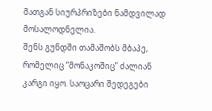მათგან სიურპრიზები ნამდვილად მოსალოდნელია.
შენს გუნდში თამაშობს მბაპე, რომელიც “მონაკოშიც” ძალიან კარგი იყო. საოცარი შედეგები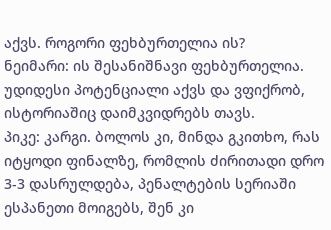აქვს. როგორი ფეხბურთელია ის?
ნეიმარი: ის შესანიშნავი ფეხბურთელია. უდიდესი პოტენციალი აქვს და ვფიქრობ, ისტორიაშიც დაიმკვიდრებს თავს.
პიკე: კარგი. ბოლოს კი, მინდა გკითხო, რას იტყოდი ფინალზე, რომლის ძირითადი დრო 3-3 დასრულდება, პენალტების სერიაში ესპანეთი მოიგებს, შენ კი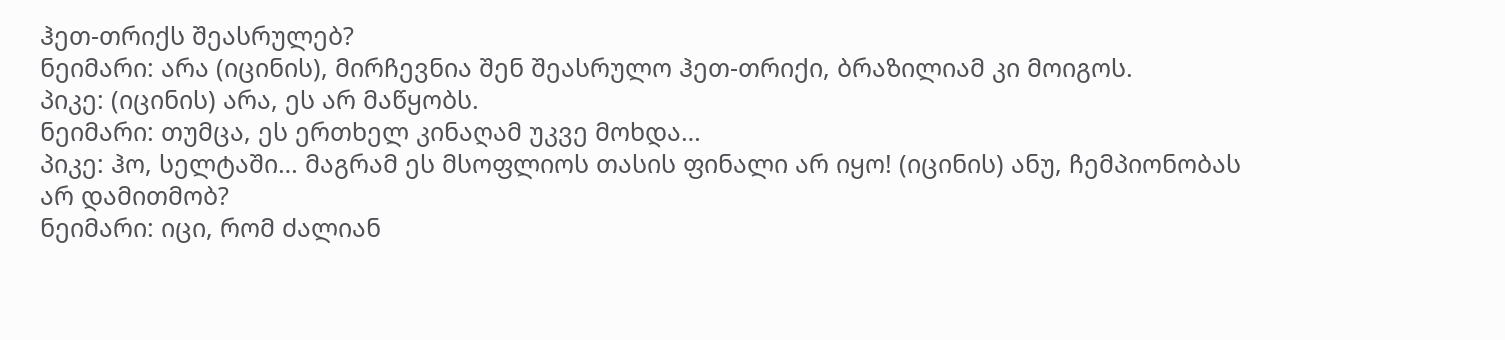ჰეთ-თრიქს შეასრულებ?
ნეიმარი: არა (იცინის), მირჩევნია შენ შეასრულო ჰეთ-თრიქი, ბრაზილიამ კი მოიგოს.
პიკე: (იცინის) არა, ეს არ მაწყობს.
ნეიმარი: თუმცა, ეს ერთხელ კინაღამ უკვე მოხდა…
პიკე: ჰო, სელტაში… მაგრამ ეს მსოფლიოს თასის ფინალი არ იყო! (იცინის) ანუ, ჩემპიონობას არ დამითმობ?
ნეიმარი: იცი, რომ ძალიან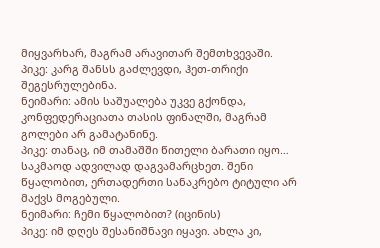მიყვარხარ, მაგრამ არავითარ შემთხვევაში.
პიკე: კარგ შანსს გაძლევდი, ჰეთ-თრიქი შეგესრულებინა.
ნეიმარი: ამის საშუალება უკვე გქონდა, კონფედერაციათა თასის ფინალში, მაგრამ გოლები არ გამატანინე.
პიკე: თანაც, იმ თამაშში წითელი ბარათი იყო… საკმაოდ ადვილად დაგვამარცხეთ. შენი წყალობით, ერთადერთი სანაკრებო ტიტული არ მაქვს მოგებული.
ნეიმარი: ჩემი წყალობით? (იცინის)
პიკე: იმ დღეს შესანიშნავი იყავი. ახლა კი,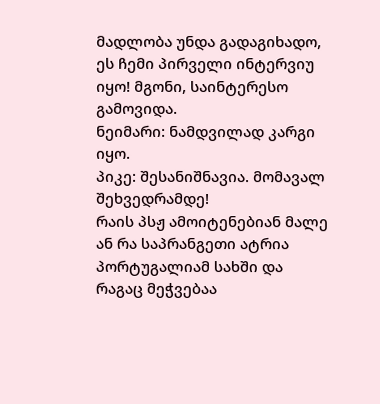მადლობა უნდა გადაგიხადო, ეს ჩემი პირველი ინტერვიუ იყო! მგონი, საინტერესო გამოვიდა.
ნეიმარი: ნამდვილად კარგი იყო.
პიკე: შესანიშნავია. მომავალ შეხვედრამდე!
რაის პსჟ ამოიტენებიან მალე ან რა საპრანგეთი ატრია პორტუგალიამ სახში და რაგაც მეჭვებაა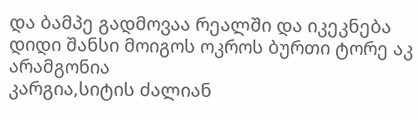და ბამპე გადმოვაა რეალში და იკეკნება დიდი შანსი მოიგოს ოკროს ბურთი ტორე აკ არამგონია
კარგია,სიტის ძალიან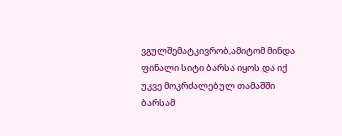ვგულშემატკივრობ,ამიტომ მინდა ფინალი სიტი ბარსა იყოს და იქ უკვე მოკრძალებულ თამაშში ბარსამ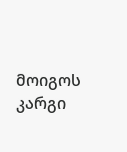მოიგოს
კარგი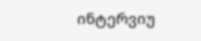ინტერვიუ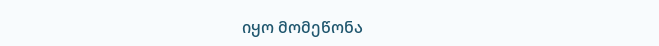იყო მომეწონა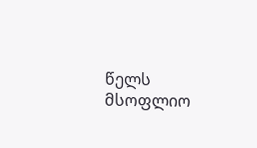წელს მსოფლიო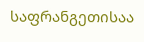საფრანგეთისაა